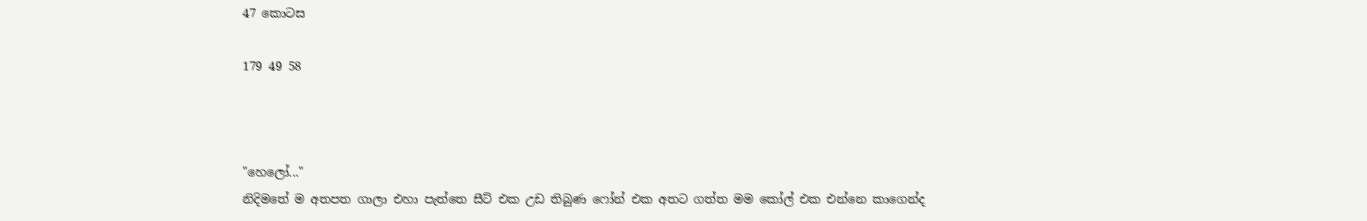47 කොටස

179 49 58



"හෙලෝ..."
නිදිමතේ ම අතපත ගාලා එහා පැත්තෙ සීට් එක උඩ තිබුණ ෆෝන් එක අතට ගත්ත මම කෝල් එක එන්නෙ කාගෙන්ද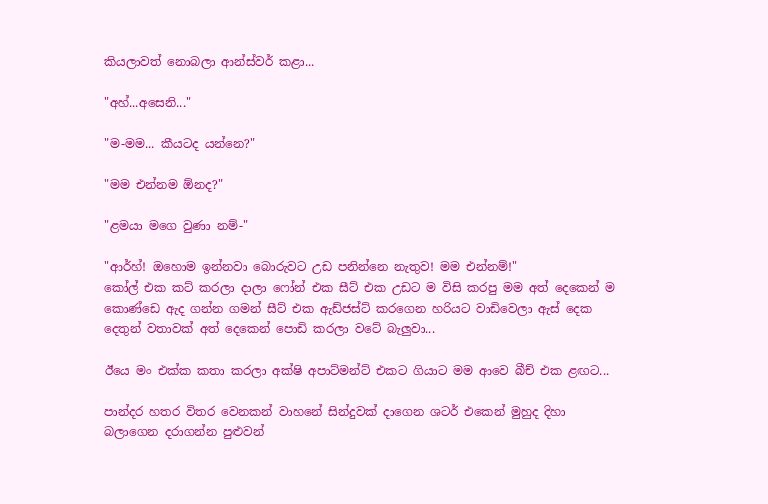කියලාවත් නොබලා ආන්ස්වර් කළා...

"අහ්...අසෙනි..."

"ම-මම... කීයටද යන්නෙ?"

"මම එන්නම ඕනද?"

"ළමයා මගෙ වුණා නම්-"

"ආර්හ්! ඔහොම ඉන්නවා බොරුවට උඩ පනින්නෙ නැතුව! මම එන්නම්!"
කෝල් එක කට් කරලා දාලා ෆෝන් එක සීට් එක උඩට ම විසි කරපු මම අත් දෙකෙන් ම කොණ්ඩෙ ඇද ගන්න ගමන් සීට් එක ඇඩ්ජස්ට් කරගෙන හරියට වාඩිවෙලා ඇස් දෙක දෙතුන් වතාවක් අත් දෙකෙන් පොඩි කරලා වටේ බැලුවා...

ඊයෙ මං එක්ක කතා කරලා අක්ෂි අපාට්මන්ට් එකට ගියාට මම ආවෙ බීච් එක ළඟට...

පාන්දර හතර විතර වෙනකන් වාහනේ සින්දුවක් දාගෙන ශටර් එකෙන් මුහුද දිහා බලාගෙන දරාගන්න පුළුවන්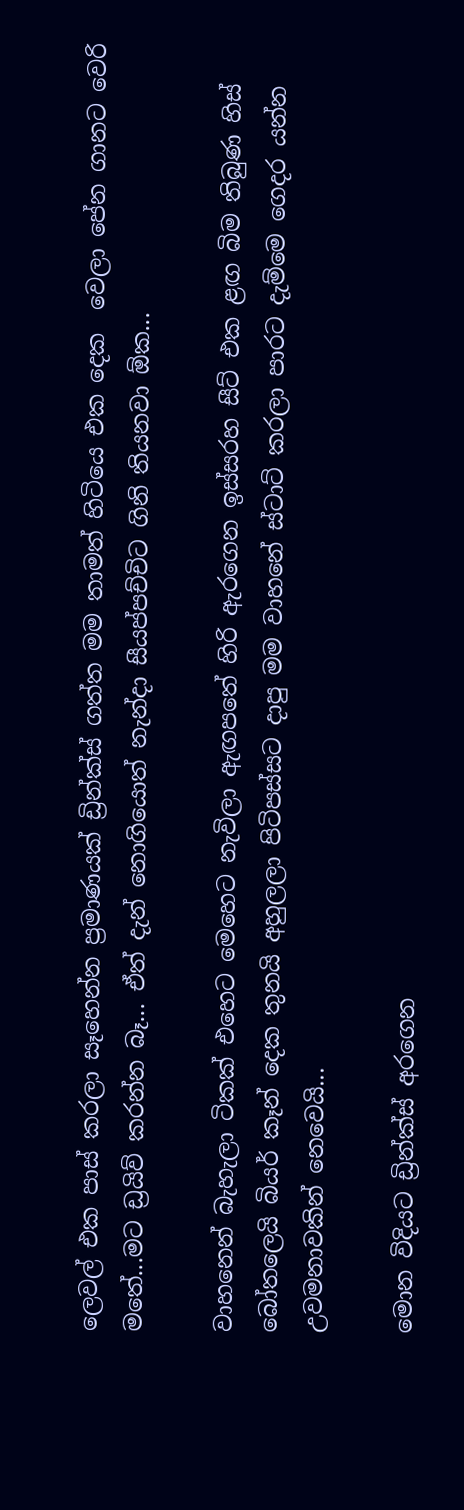ලෙවල් එක පාස් කරලා සෑහෙන්න ප්‍රමාණයක් ඩ්‍රින්ක්ස් ගත්ත මම තාමත් හිටියෙ එක දෙක  වෙලා පේන ගානට වෙරි මතේ...මට ඩ්‍රයිව් කරන්න බෑ... ඒත් දැන් නොගියොත් නැන්දා සීයප්පච්චිට ගිනි තියනවා ඕක...

වාහනෙන් බැහැලා ටිකක් එහෙට මෙහෙට නැවිලා ඇඟපතේ හිරි ඇරගෙන ඉස්සරහ සීට් එක ළඟ බිම තිබුණ හිස් බෝතලෙයි බියර් කෑන් දෙක තුනයි අහුලලා පිටිපස්සට දාපු මම වාහනේ ස්ටාට් කරලා පාරට දැම්මෙ ගෙදර යන්න උවමනාවකින් නෙවෙයි...

මොන විදියට ඩ්‍රින්ක්ස් අරගෙන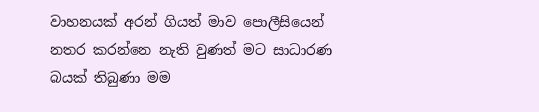වාහනයක් අරන් ගියත් මාව පොලීසියෙන් නතර කරන්නෙ නැති වුණත් මට සාධාරණ බයක් තිබුණා මම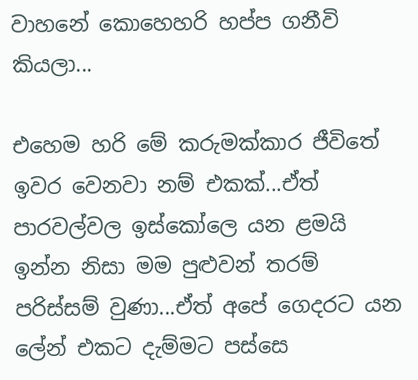වාහනේ කොහෙහරි හප්ප ගනීවි කියලා...

එහෙම හරි මේ කරුමක්කාර ජීවිතේ ඉවර වෙනවා නම් එකක්...ඒත් පාරවල්වල ඉස්කෝලෙ යන ළමයි ඉන්න නිසා මම පුළුවන් තරම් පරිස්සම් වුණා...ඒත් අපේ ගෙදරට යන ලේන් එකට දැම්මට පස්සෙ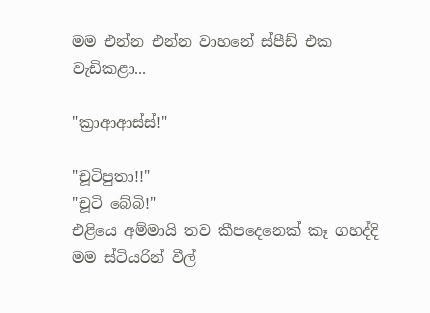මම එන්න එන්න වාහනේ ස්පීඩ් එක වැඩිකළා...

"ක්‍රාආආස්ස්!"

"චූටිපුතා!!"
"චූටි බේබි!"
එළියෙ අම්මායි තව කීපදෙනෙක් කෑ ගහද්දි මම ස්ටියරින් වීල්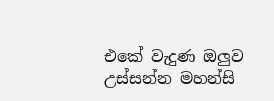එකේ වැදුණ ඔලුව උස්සන්න මහන්සි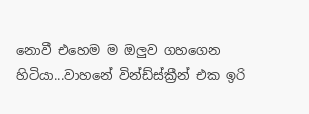නොවී එහෙම ම ඔලුව ගහගෙන හිටියා...වාහනේ වින්ඩ්ස්ක්‍රීන් එක ඉරි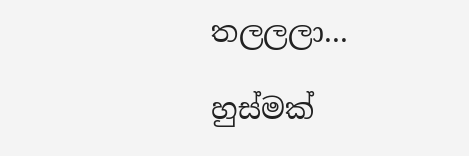තලලලා...

හුස්මක්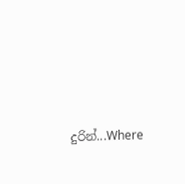දුරින්...Where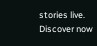stories live. Discover now